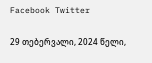Facebook Twitter

29 თებერვალი, 2024 წელი,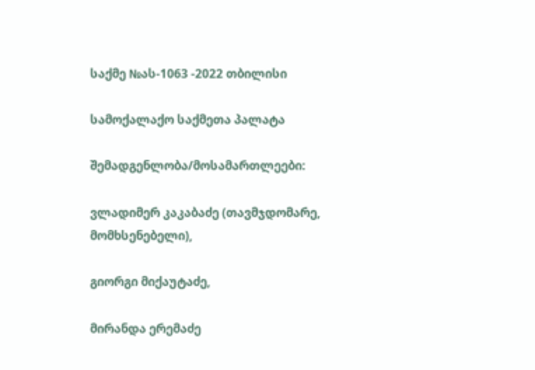საქმე №ას-1063 -2022 თბილისი

სამოქალაქო საქმეთა პალატა

შემადგენლობა/მოსამართლეები:

ვლადიმერ კაკაბაძე (თავმჯდომარე, მომხსენებელი),

გიორგი მიქაუტაძე,

მირანდა ერემაძე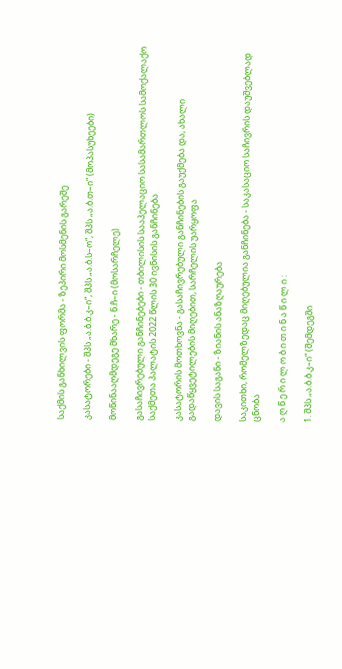საქმის განხილვის ფორმა - ზეპირი მოსმენის გარეშე

კასატორები - შპს „ა.ბ.ბ.კ–ი“, შპს „ა.ბ.ს–ო“, შპს „ა.ბ.თ–ი“ (მოპასუხეები)

მოწინააღმდეგე მხარე - ნ.ჩ–ი (მოსარჩელე)

გასაჩივრებული განჩინებები - თბილისის სააპელაციო სასამართლოს სამოქალაქო საქმეთა პალატის 2022 წლის 30 ივნისის განჩინება

კასატორის მოთხოვნა - გასაჩივრებული განჩინების გაუქმება და, ახალი გადაწყვეტილების მიღებით, სარჩელის უარყოფა

დავის საგანი - ზიანის ანაზღაურება

საკითხი, რომელზედაც მიღებულია განჩინება - საკასაციო საჩივრის დაუშვებლად ცნობა

ა ღ წ ე რ ი ლ ო ბ ი თ ი ნ ა წ ი ლ ი :

1. შპს „ა.ბ.ბ.კ–ი“ (შემდეგში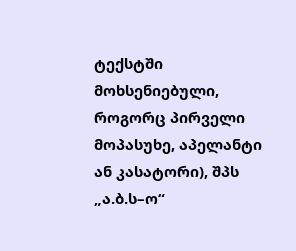ტექსტში მოხსენიებული, როგორც პირველი მოპასუხე, აპელანტი ან კასატორი), შპს „ა.ბ.ს–ო“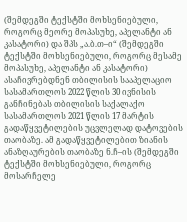(შემდეგში ტექსტში მოხსენიებული, როგორც მეორე მოპასუხე, აპელანტი ან კასატორი) და შპს „ა.ბ.თ–ი“ (შემდეგში ტექსტში მოხსენიებული, როგორც მესამე მოპასუხე, აპელანტი ან კასატორი) ასაჩივრებდნენ თბილისის სააპელაციო სასამართლოს 2022 წლის 30 ივნისის განჩინებას თბილისის საქალაქო სასამართლოს 2021 წლის 17 მარტის გადაწყვეტილების უცვლელად დატოვების თაობაზე. ამ გადაწყვეტილებით ზიანის ანაზღაურების თაობაზე ნ.ჩ–ის (შემდეგში ტექსტში მოხსენიებული, როგორც მოსარჩელე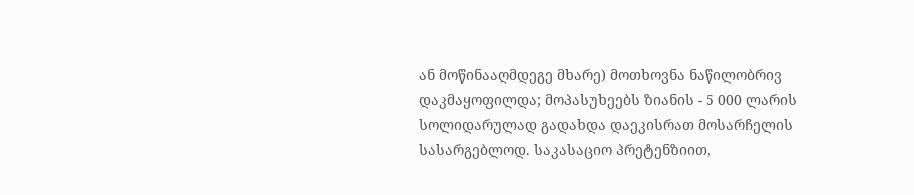ან მოწინააღმდეგე მხარე) მოთხოვნა ნაწილობრივ დაკმაყოფილდა; მოპასუხეებს ზიანის - 5 000 ლარის სოლიდარულად გადახდა დაეკისრათ მოსარჩელის სასარგებლოდ. საკასაციო პრეტენზიით,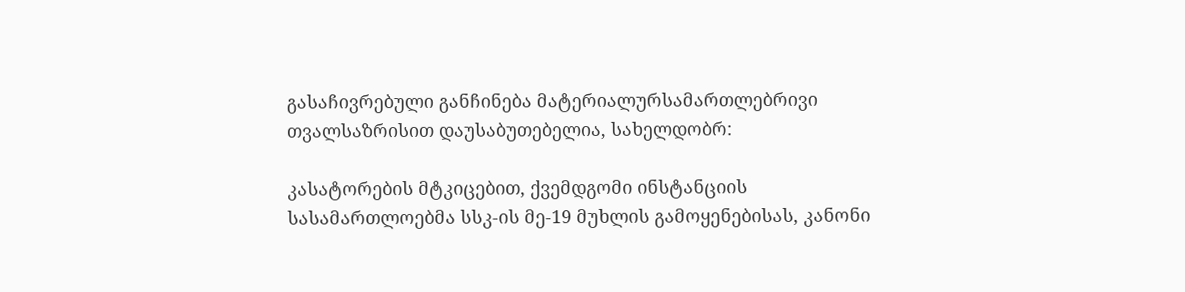გასაჩივრებული განჩინება მატერიალურსამართლებრივი თვალსაზრისით დაუსაბუთებელია, სახელდობრ:

კასატორების მტკიცებით, ქვემდგომი ინსტანციის სასამართლოებმა სსკ-ის მე-19 მუხლის გამოყენებისას, კანონი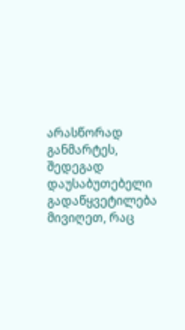არასწორად განმარტეს, შედეგად დაუსაბუთებელი გადაწყვეტილება მივიღეთ, რაც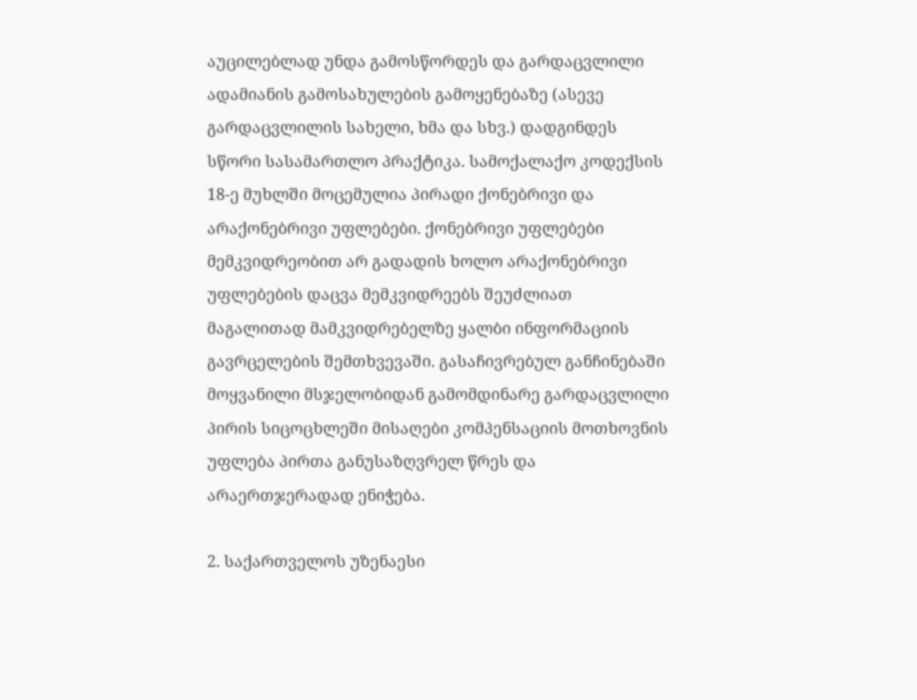აუცილებლად უნდა გამოსწორდეს და გარდაცვლილი ადამიანის გამოსახულების გამოყენებაზე (ასევე გარდაცვლილის სახელი, ხმა და სხვ.) დადგინდეს სწორი სასამართლო პრაქტიკა. სამოქალაქო კოდექსის 18-ე მუხლში მოცემულია პირადი ქონებრივი და არაქონებრივი უფლებები. ქონებრივი უფლებები მემკვიდრეობით არ გადადის ხოლო არაქონებრივი უფლებების დაცვა მემკვიდრეებს შეუძლიათ მაგალითად მამკვიდრებელზე ყალბი ინფორმაციის გავრცელების შემთხვევაში. გასაჩივრებულ განჩინებაში მოყვანილი მსჯელობიდან გამომდინარე გარდაცვლილი პირის სიცოცხლეში მისაღები კომპენსაციის მოთხოვნის უფლება პირთა განუსაზღვრელ წრეს და არაერთჯერადად ენიჭება.

2. საქართველოს უზენაესი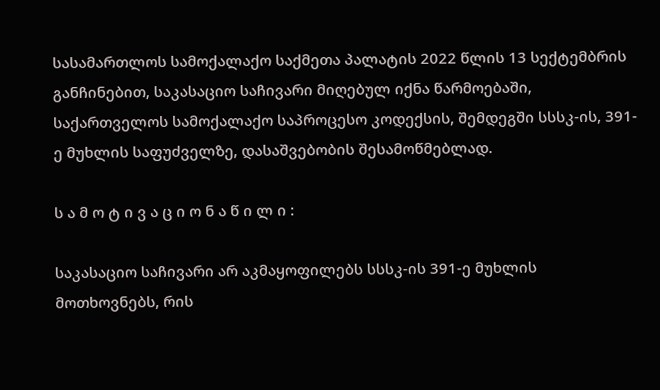სასამართლოს სამოქალაქო საქმეთა პალატის 2022 წლის 13 სექტემბრის განჩინებით, საკასაციო საჩივარი მიღებულ იქნა წარმოებაში, საქართველოს სამოქალაქო საპროცესო კოდექსის, შემდეგში სსსკ-ის, 391-ე მუხლის საფუძველზე, დასაშვებობის შესამოწმებლად.

ს ა მ ო ტ ი ვ ა ც ი ო ნ ა წ ი ლ ი :

საკასაციო საჩივარი არ აკმაყოფილებს სსსკ-ის 391-ე მუხლის მოთხოვნებს, რის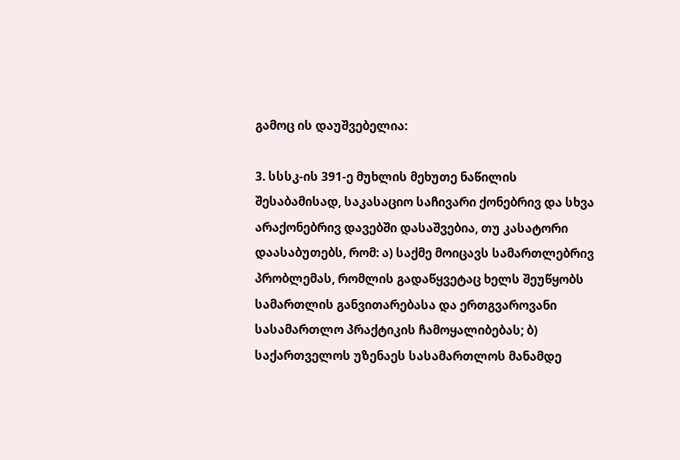გამოც ის დაუშვებელია:

3. სსსკ-ის 391-ე მუხლის მეხუთე ნაწილის შესაბამისად, საკასაციო საჩივარი ქონებრივ და სხვა არაქონებრივ დავებში დასაშვებია, თუ კასატორი დაასაბუთებს, რომ: ა) საქმე მოიცავს სამართლებრივ პრობლემას, რომლის გადაწყვეტაც ხელს შეუწყობს სამართლის განვითარებასა და ერთგვაროვანი სასამართლო პრაქტიკის ჩამოყალიბებას; ბ) საქართველოს უზენაეს სასამართლოს მანამდე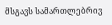მსგავს სამართლებრივ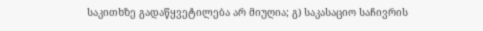საკითხზე გადაწყვეტილება არ მიუღია; გ) საკასაციო საჩივრის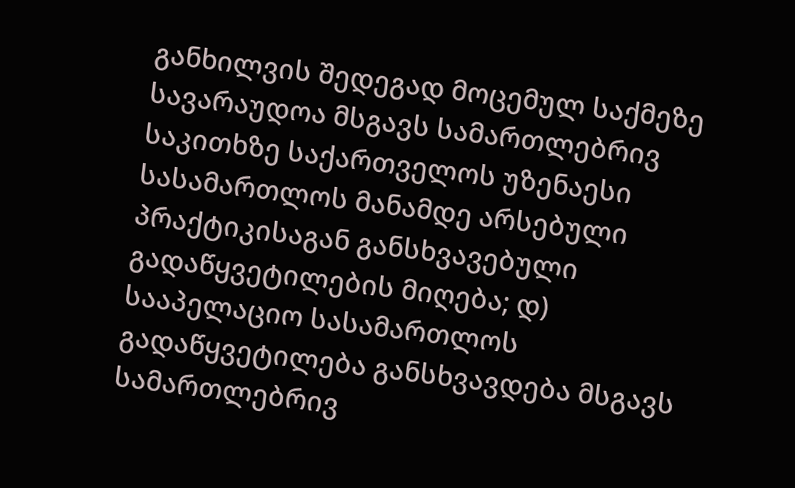განხილვის შედეგად მოცემულ საქმეზე სავარაუდოა მსგავს სამართლებრივ საკითხზე საქართველოს უზენაესი სასამართლოს მანამდე არსებული პრაქტიკისაგან განსხვავებული გადაწყვეტილების მიღება; დ) სააპელაციო სასამართლოს გადაწყვეტილება განსხვავდება მსგავს სამართლებრივ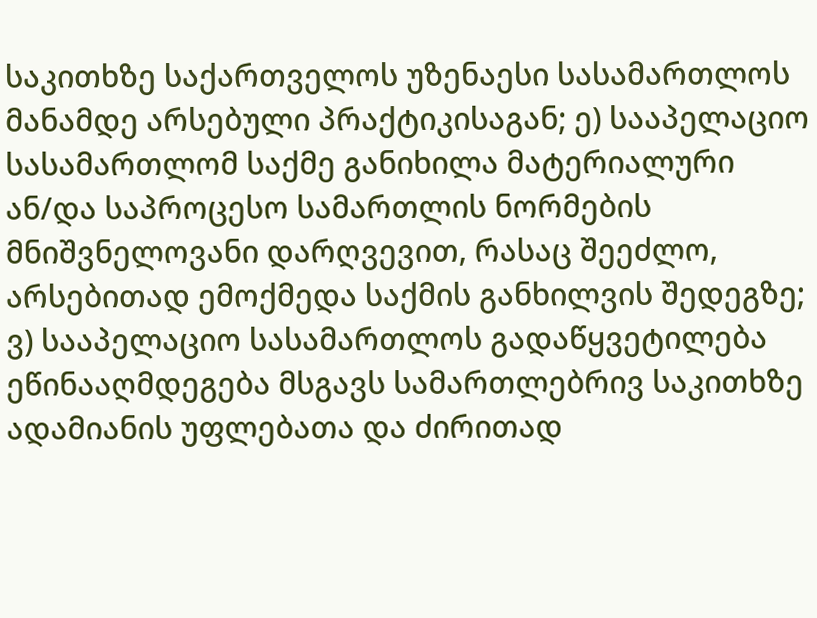საკითხზე საქართველოს უზენაესი სასამართლოს მანამდე არსებული პრაქტიკისაგან; ე) სააპელაციო სასამართლომ საქმე განიხილა მატერიალური ან/და საპროცესო სამართლის ნორმების მნიშვნელოვანი დარღვევით, რასაც შეეძლო, არსებითად ემოქმედა საქმის განხილვის შედეგზე; ვ) სააპელაციო სასამართლოს გადაწყვეტილება ეწინააღმდეგება მსგავს სამართლებრივ საკითხზე ადამიანის უფლებათა და ძირითად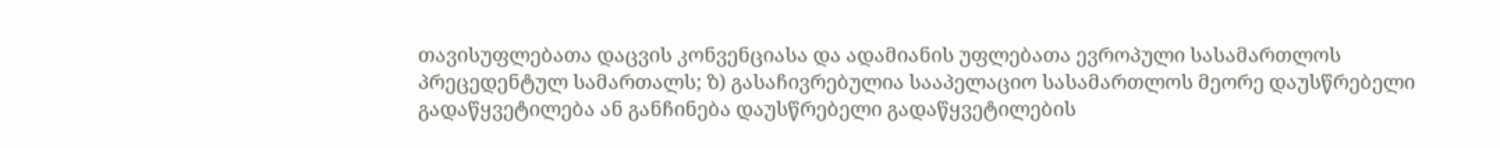თავისუფლებათა დაცვის კონვენციასა და ადამიანის უფლებათა ევროპული სასამართლოს პრეცედენტულ სამართალს; ზ) გასაჩივრებულია სააპელაციო სასამართლოს მეორე დაუსწრებელი გადაწყვეტილება ან განჩინება დაუსწრებელი გადაწყვეტილების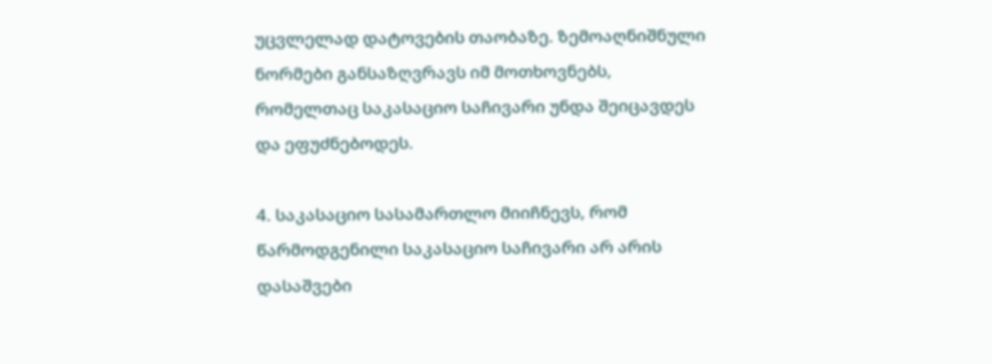უცვლელად დატოვების თაობაზე. ზემოაღნიშნული ნორმები განსაზღვრავს იმ მოთხოვნებს, რომელთაც საკასაციო საჩივარი უნდა შეიცავდეს და ეფუძნებოდეს.

4. საკასაციო სასამართლო მიიჩნევს, რომ წარმოდგენილი საკასაციო საჩივარი არ არის დასაშვები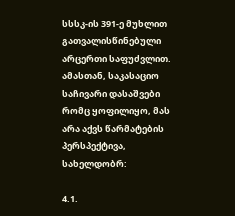სსსკ-ის 391-ე მუხლით გათვალისწინებული არცერთი საფუძვლით. ამასთან, საკასაციო საჩივარი დასაშვები რომც ყოფილიყო, მას არა აქვს წარმატების პერსპექტივა, სახელდობრ:

4.1.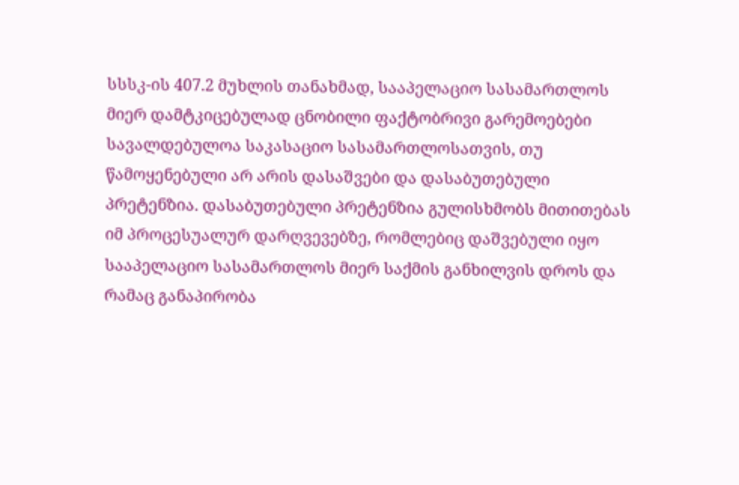სსსკ-ის 407.2 მუხლის თანახმად, სააპელაციო სასამართლოს მიერ დამტკიცებულად ცნობილი ფაქტობრივი გარემოებები სავალდებულოა საკასაციო სასამართლოსათვის, თუ წამოყენებული არ არის დასაშვები და დასაბუთებული პრეტენზია. დასაბუთებული პრეტენზია გულისხმობს მითითებას იმ პროცესუალურ დარღვევებზე, რომლებიც დაშვებული იყო სააპელაციო სასამართლოს მიერ საქმის განხილვის დროს და რამაც განაპირობა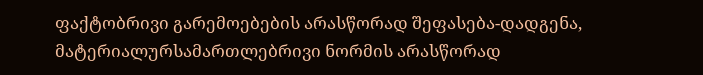ფაქტობრივი გარემოებების არასწორად შეფასება-დადგენა, მატერიალურსამართლებრივი ნორმის არასწორად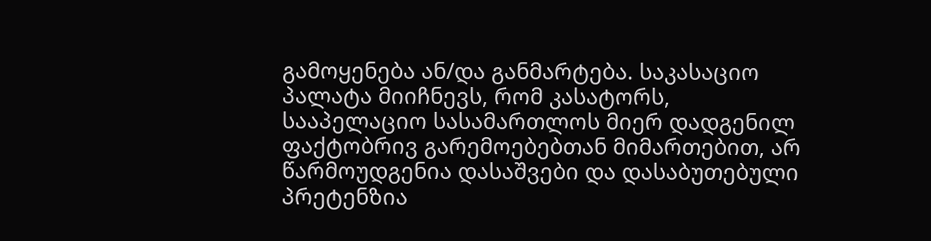გამოყენება ან/და განმარტება. საკასაციო პალატა მიიჩნევს, რომ კასატორს, სააპელაციო სასამართლოს მიერ დადგენილ ფაქტობრივ გარემოებებთან მიმართებით, არ წარმოუდგენია დასაშვები და დასაბუთებული პრეტენზია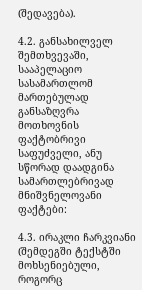(შედავება).

4.2. განსახილველ შემთხვევაში, სააპელაციო სასამართლომ მართებულად განსაზღვრა მოთხოვნის ფაქტობრივი საფუძველი, ანუ სწორად დაადგინა სამართლებრივად მნიშვნელოვანი ფაქტები:

4.3. ირაკლი ჩარკვიანი (შემდეგში ტექსტში მოხსენიებული, როგორც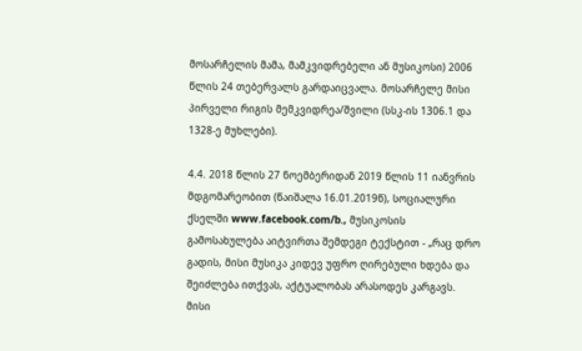მოსარჩელის მამა, მამკვიდრებელი ან მუსიკოსი) 2006 წლის 24 თებერვალს გარდაიცვალა. მოსარჩელე მისი პირველი რიგის მემკვიდრეა/შვილი (სსკ-ის 1306.1 და 1328-ე მუხლები).

4.4. 2018 წლის 27 ნოემბერიდან 2019 წლის 11 იანვრის მდგომარეობით (წაიშალა 16.01.2019წ), სოციალური ქსელში www.facebook.com/b., მუსიკოსის გამოსახულება აიტვირთა შემდეგი ტექსტით - „რაც დრო გადის, მისი მუსიკა კიდევ უფრო ღირებული ხდება და შეიძლება ითქვას, აქტუალობას არასოდეს კარგავს. მისი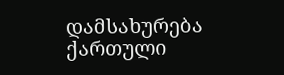დამსახურება ქართული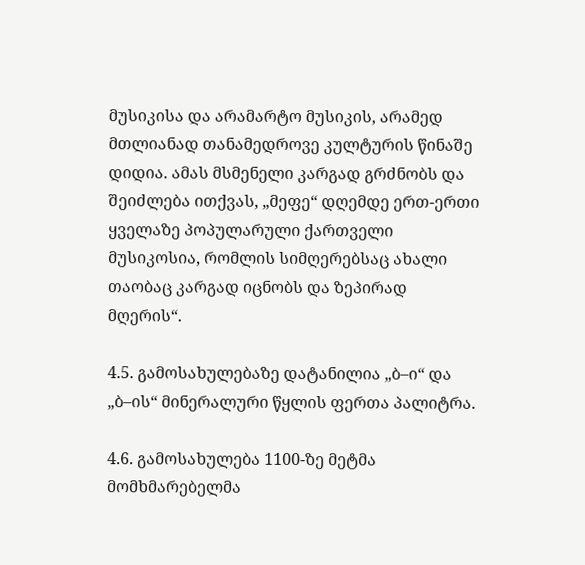მუსიკისა და არამარტო მუსიკის, არამედ მთლიანად თანამედროვე კულტურის წინაშე დიდია. ამას მსმენელი კარგად გრძნობს და შეიძლება ითქვას, „მეფე“ დღემდე ერთ-ერთი ყველაზე პოპულარული ქართველი მუსიკოსია, რომლის სიმღერებსაც ახალი თაობაც კარგად იცნობს და ზეპირად მღერის“.

4.5. გამოსახულებაზე დატანილია „ბ–ი“ და „ბ–ის“ მინერალური წყლის ფერთა პალიტრა.

4.6. გამოსახულება 1100-ზე მეტმა მომხმარებელმა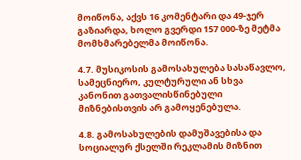მოიწონა, აქვს 16 კომენტარი და 49-ჯერ გაზიარდა, ხოლო გვერდი 157 000-ზე მეტმა მომხმარებელმა მოიწონა.

4.7. მუსიკოსის გამოსახულება სასაწავლო, სამეცნიერო, კულტურული ან სხვა კანონით გათვალისწინებული მიზნებისთვის არ გამოყენებულა.

4.8. გამოსახულების დამუშავებისა და სოციალურ ქსელში რეკლამის მიზნით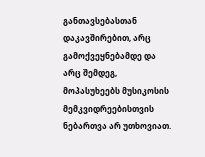განთავსებასთან დაკავშირებით, არც გამოქვეყნებამდე და არც შემდეგ, მოპასუხეებს მუსიკოსის მემკვიდრეებისთვის ნებართვა არ უთხოვიათ.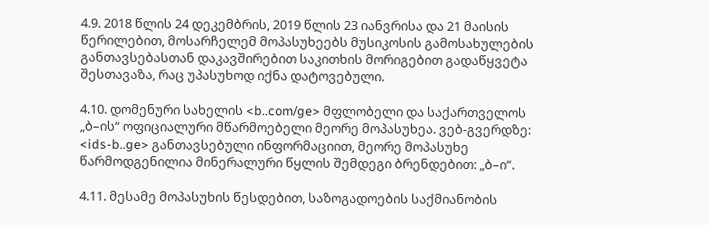4.9. 2018 წლის 24 დეკემბრის, 2019 წლის 23 იანვრისა და 21 მაისის წერილებით, მოსარჩელემ მოპასუხეებს მუსიკოსის გამოსახულების განთავსებასთან დაკავშირებით საკითხის მორიგებით გადაწყვეტა შესთავაზა, რაც უპასუხოდ იქნა დატოვებული.

4.10. დომენური სახელის <b..com/ge> მფლობელი და საქართველოს „ბ–ის“ ოფიციალური მწარმოებელი მეორე მოპასუხეა. ვებ-გვერდზე: <ids-b..ge> განთავსებული ინფორმაციით, მეორე მოპასუხე წარმოდგენილია მინერალური წყლის შემდეგი ბრენდებით: „ბ–ი“.

4.11. მესამე მოპასუხის წესდებით, საზოგადოების საქმიანობის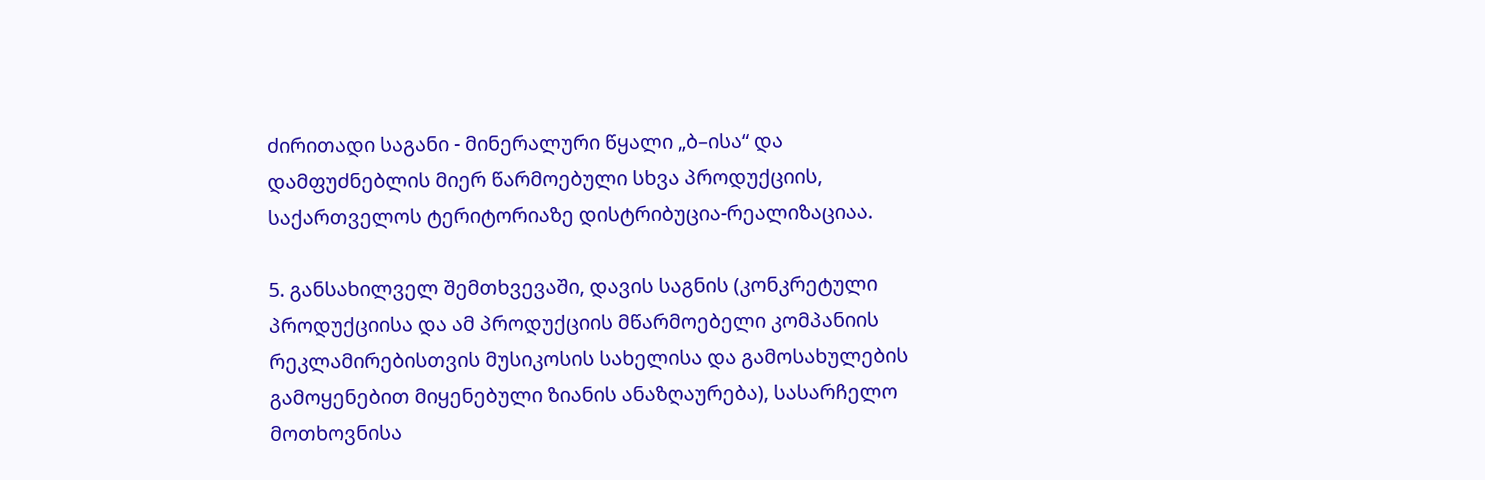ძირითადი საგანი - მინერალური წყალი „ბ–ისა“ და დამფუძნებლის მიერ წარმოებული სხვა პროდუქციის, საქართველოს ტერიტორიაზე დისტრიბუცია-რეალიზაციაა.

5. განსახილველ შემთხვევაში, დავის საგნის (კონკრეტული პროდუქციისა და ამ პროდუქციის მწარმოებელი კომპანიის რეკლამირებისთვის მუსიკოსის სახელისა და გამოსახულების გამოყენებით მიყენებული ზიანის ანაზღაურება), სასარჩელო მოთხოვნისა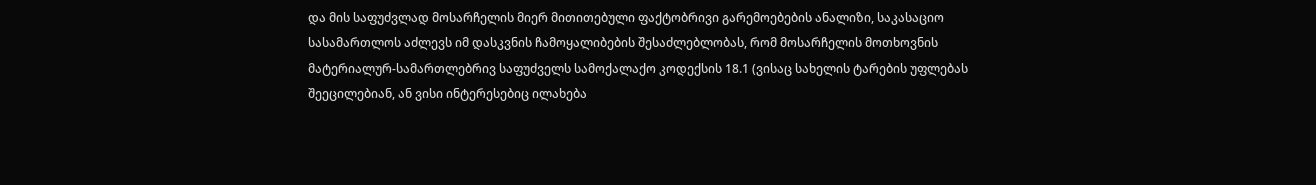და მის საფუძვლად მოსარჩელის მიერ მითითებული ფაქტობრივი გარემოებების ანალიზი, საკასაციო სასამართლოს აძლევს იმ დასკვნის ჩამოყალიბების შესაძლებლობას, რომ მოსარჩელის მოთხოვნის მატერიალურ-სამართლებრივ საფუძველს სამოქალაქო კოდექსის 18.1 (ვისაც სახელის ტარების უფლებას შეეცილებიან, ან ვისი ინტერესებიც ილახება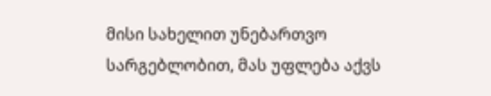მისი სახელით უნებართვო სარგებლობით, მას უფლება აქვს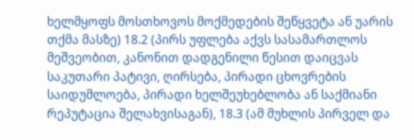ხელმყოფს მოსთხოვოს მოქმედების შეწყვეტა ან უარის თქმა მასზე) 18.2 (პირს უფლება აქვს სასამართლოს მეშვეობით, კანონით დადგენილი წესით დაიცვას საკუთარი პატივი, ღირსება, პირადი ცხოვრების საიდუმლოება, პირადი ხელშეუხებლობა ან საქმიანი რეპუტაცია შელახვისაგან), 18.3 (ამ მუხლის პირველ და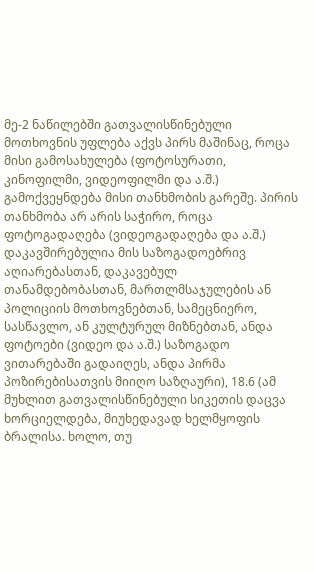მე-2 ნაწილებში გათვალისწინებული მოთხოვნის უფლება აქვს პირს მაშინაც, როცა მისი გამოსახულება (ფოტოსურათი, კინოფილმი, ვიდეოფილმი და ა.შ.) გამოქვეყნდება მისი თანხმობის გარეშე. პირის თანხმობა არ არის საჭირო, როცა ფოტოგადაღება (ვიდეოგადაღება და ა.შ.) დაკავშირებულია მის საზოგადოებრივ აღიარებასთან, დაკავებულ თანამდებობასთან, მართლმსაჯულების ან პოლიციის მოთხოვნებთან, სამეცნიერო, სასწავლო, ან კულტურულ მიზნებთან, ანდა ფოტოები (ვიდეო და ა.შ.) საზოგადო ვითარებაში გადაიღეს, ანდა პირმა პოზირებისათვის მიიღო საზღაური), 18.6 (ამ მუხლით გათვალისწინებული სიკეთის დაცვა ხორციელდება, მიუხედავად ხელმყოფის ბრალისა. ხოლო, თუ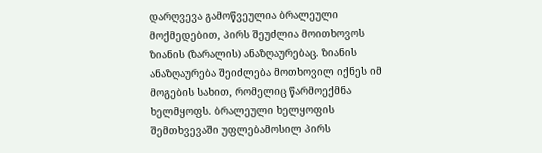დარღვევა გამოწვეულია ბრალეული მოქმედებით, პირს შეუძლია მოითხოვოს ზიანის (ზარალის) ანაზღაურებაც. ზიანის ანაზღაურება შეიძლება მოთხოვილ იქნეს იმ მოგების სახით, რომელიც წარმოექმნა ხელმყოფს. ბრალეული ხელყოფის შემთხვევაში უფლებამოსილ პირს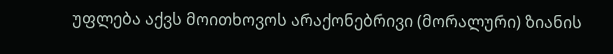უფლება აქვს მოითხოვოს არაქონებრივი (მორალური) ზიანის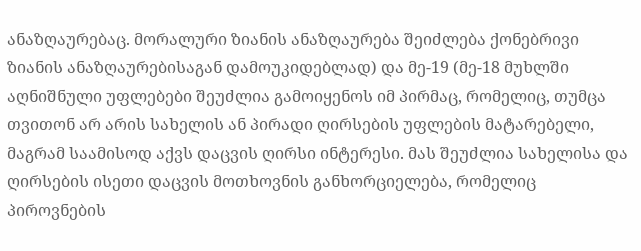ანაზღაურებაც. მორალური ზიანის ანაზღაურება შეიძლება ქონებრივი ზიანის ანაზღაურებისაგან დამოუკიდებლად) და მე-19 (მე-18 მუხლში აღნიშნული უფლებები შეუძლია გამოიყენოს იმ პირმაც, რომელიც, თუმცა თვითონ არ არის სახელის ან პირადი ღირსების უფლების მატარებელი, მაგრამ საამისოდ აქვს დაცვის ღირსი ინტერესი. მას შეუძლია სახელისა და ღირსების ისეთი დაცვის მოთხოვნის განხორციელება, რომელიც პიროვნების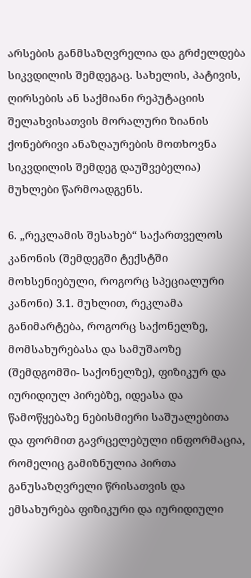არსების განმსაზღვრელია და გრძელდება სიკვდილის შემდეგაც. სახელის, პატივის, ღირსების ან საქმიანი რეპუტაციის შელახვისათვის მორალური ზიანის ქონებრივი ანაზღაურების მოთხოვნა სიკვდილის შემდეგ დაუშვებელია) მუხლები წარმოადგენს.

6. „რეკლამის შესახებ“ საქართველოს კანონის (შემდეგში ტექსტში მოხსენიებული, როგორც სპეციალური კანონი) 3.1. მუხლით, რეკლამა განიმარტება, როგორც საქონელზე, მომსახურებასა და სამუშაოზე (შემდგომში- საქონელზე), ფიზიკურ და იურიდიულ პირებზე, იდეასა და წამოწყებაზე ნებისმიერი საშუალებითა და ფორმით გავრცელებული ინფორმაცია, რომელიც გამიზნულია პირთა განუსაზღვრელი წრისათვის და ემსახურება ფიზიკური და იურიდიული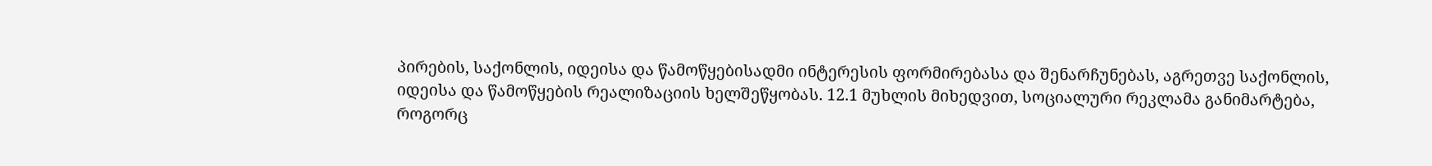პირების, საქონლის, იდეისა და წამოწყებისადმი ინტერესის ფორმირებასა და შენარჩუნებას, აგრეთვე საქონლის, იდეისა და წამოწყების რეალიზაციის ხელშეწყობას. 12.1 მუხლის მიხედვით, სოციალური რეკლამა განიმარტება, როგორც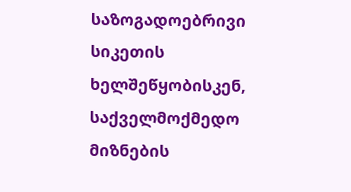საზოგადოებრივი სიკეთის ხელშეწყობისკენ, საქველმოქმედო მიზნების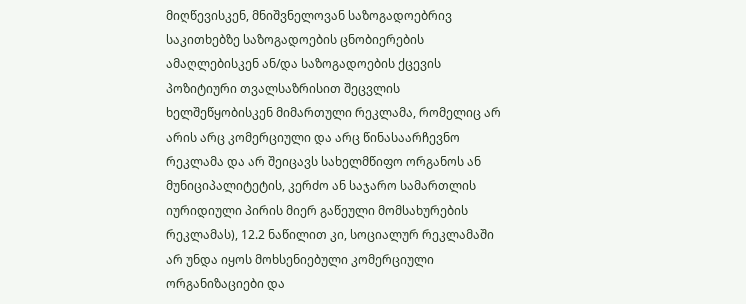მიღწევისკენ, მნიშვნელოვან საზოგადოებრივ საკითხებზე საზოგადოების ცნობიერების ამაღლებისკენ ან/და საზოგადოების ქცევის პოზიტიური თვალსაზრისით შეცვლის ხელშეწყობისკენ მიმართული რეკლამა, რომელიც არ არის არც კომერციული და არც წინასაარჩევნო რეკლამა და არ შეიცავს სახელმწიფო ორგანოს ან მუნიციპალიტეტის, კერძო ან საჯარო სამართლის იურიდიული პირის მიერ გაწეული მომსახურების რეკლამას), 12.2 ნაწილით კი, სოციალურ რეკლამაში არ უნდა იყოს მოხსენიებული კომერციული ორგანიზაციები და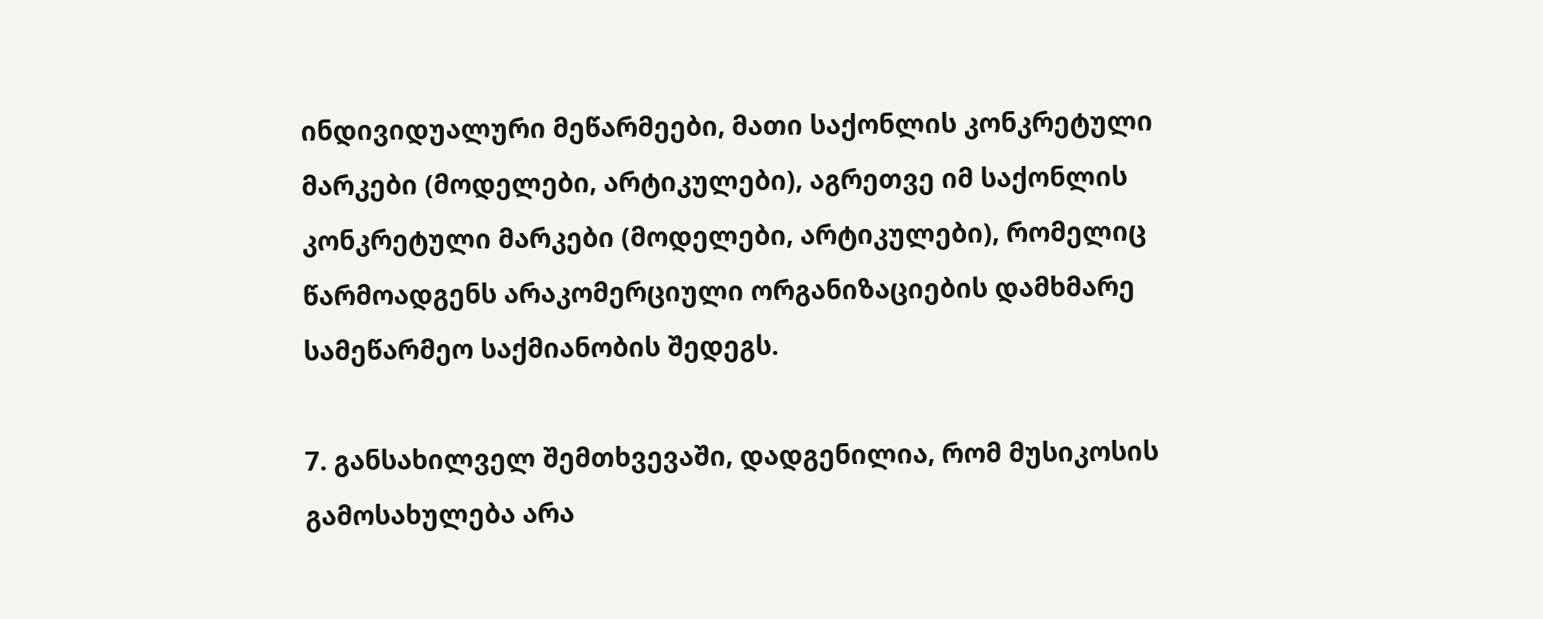ინდივიდუალური მეწარმეები, მათი საქონლის კონკრეტული მარკები (მოდელები, არტიკულები), აგრეთვე იმ საქონლის კონკრეტული მარკები (მოდელები, არტიკულები), რომელიც წარმოადგენს არაკომერციული ორგანიზაციების დამხმარე სამეწარმეო საქმიანობის შედეგს.

7. განსახილველ შემთხვევაში, დადგენილია, რომ მუსიკოსის გამოსახულება არა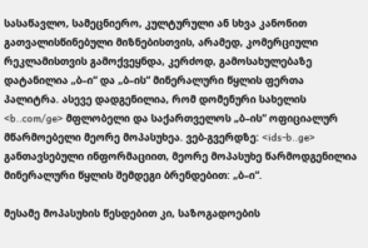სასაწავლო, სამეცნიერო, კულტურული ან სხვა კანონით გათვალისწინებული მიზნებისთვის, არამედ, კომერციული რეკლამისთვის გამოქვეყნდა, კერძოდ, გამოსახულებაზე დატანილია „ბ–ი“ და „ბ–ის“ მინერალური წყლის ფერთა პალიტრა. ასევე დადგენილია, რომ დომენური სახელის <b..com/ge> მფლობელი და საქართველოს „ბ–ის“ ოფიციალურ მწარმოებელი მეორე მოპასუხეა. ვებ-გვერდზე: <ids-b..ge> განთავსებული ინფორმაციით, მეორე მოპასუხე წარმოდგენილია მინერალური წყლის შემდეგი ბრენდებით: „ბ–ი“.

მესამე მოპასუხის წესდებით კი, საზოგადოების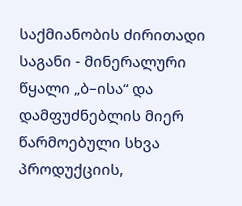საქმიანობის ძირითადი საგანი - მინერალური წყალი „ბ–ისა“ და დამფუძნებლის მიერ წარმოებული სხვა პროდუქციის,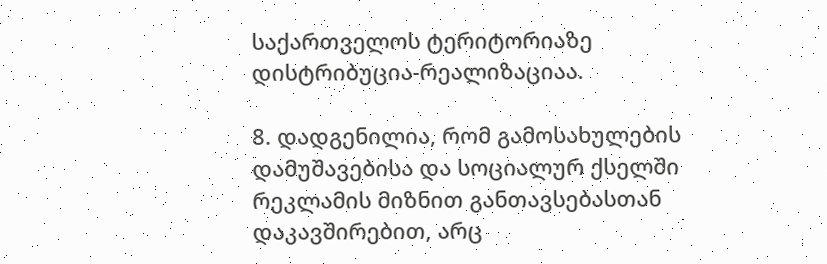საქართველოს ტერიტორიაზე დისტრიბუცია-რეალიზაციაა.

8. დადგენილია, რომ გამოსახულების დამუშავებისა და სოციალურ ქსელში რეკლამის მიზნით განთავსებასთან დაკავშირებით, არც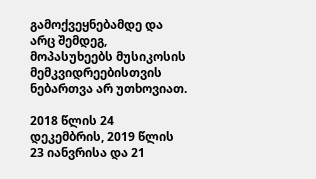გამოქვეყნებამდე და არც შემდეგ, მოპასუხეებს მუსიკოსის მემკვიდრეებისთვის ნებართვა არ უთხოვიათ.

2018 წლის 24 დეკემბრის, 2019 წლის 23 იანვრისა და 21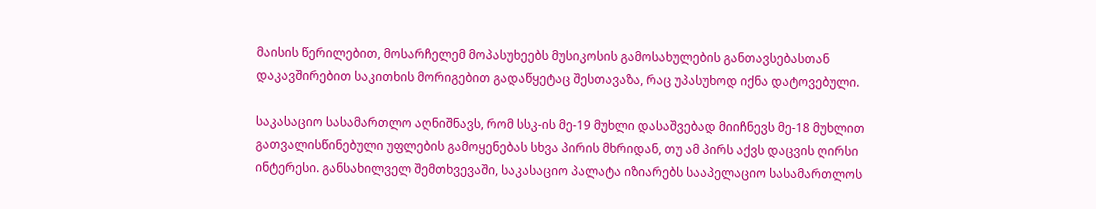მაისის წერილებით, მოსარჩელემ მოპასუხეებს მუსიკოსის გამოსახულების განთავსებასთან დაკავშირებით საკითხის მორიგებით გადაწყეტაც შესთავაზა, რაც უპასუხოდ იქნა დატოვებული.

საკასაციო სასამართლო აღნიშნავს, რომ სსკ-ის მე-19 მუხლი დასაშვებად მიიჩნევს მე-18 მუხლით გათვალისწინებული უფლების გამოყენებას სხვა პირის მხრიდან, თუ ამ პირს აქვს დაცვის ღირსი ინტერესი. განსახილველ შემთხვევაში, საკასაციო პალატა იზიარებს სააპელაციო სასამართლოს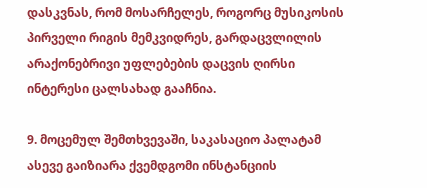დასკვნას, რომ მოსარჩელეს, როგორც მუსიკოსის პირველი რიგის მემკვიდრეს, გარდაცვლილის არაქონებრივი უფლებების დაცვის ღირსი ინტერესი ცალსახად გააჩნია.

9. მოცემულ შემთხვევაში, საკასაციო პალატამ ასევე გაიზიარა ქვემდგომი ინსტანციის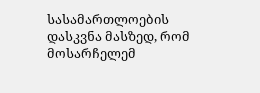სასამართლოების დასკვნა მასზედ, რომ მოსარჩელემ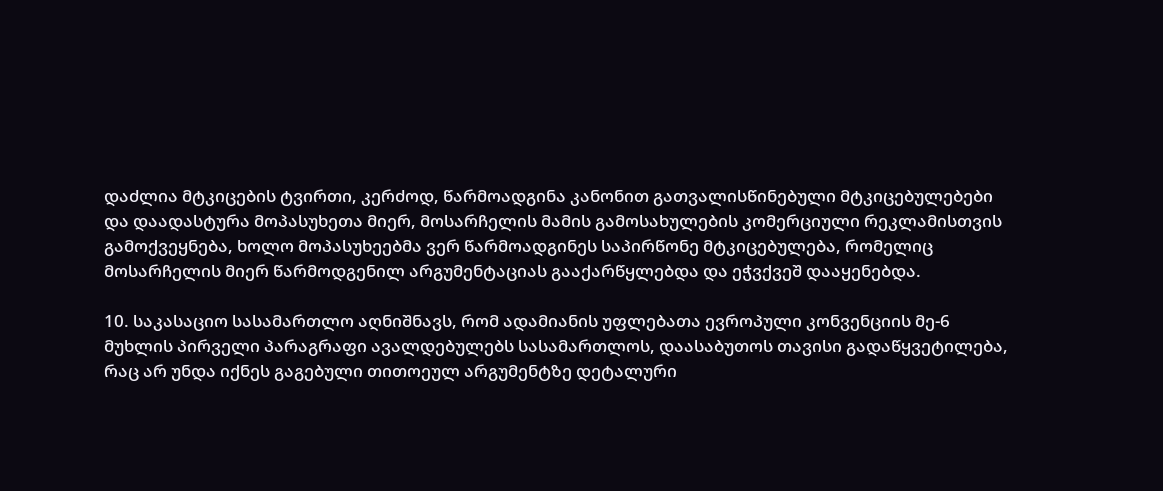დაძლია მტკიცების ტვირთი, კერძოდ, წარმოადგინა კანონით გათვალისწინებული მტკიცებულებები და დაადასტურა მოპასუხეთა მიერ, მოსარჩელის მამის გამოსახულების კომერციული რეკლამისთვის გამოქვეყნება, ხოლო მოპასუხეებმა ვერ წარმოადგინეს საპირწონე მტკიცებულება, რომელიც მოსარჩელის მიერ წარმოდგენილ არგუმენტაციას გააქარწყლებდა და ეჭვქვეშ დააყენებდა.

10. საკასაციო სასამართლო აღნიშნავს, რომ ადამიანის უფლებათა ევროპული კონვენციის მე-6 მუხლის პირველი პარაგრაფი ავალდებულებს სასამართლოს, დაასაბუთოს თავისი გადაწყვეტილება, რაც არ უნდა იქნეს გაგებული თითოეულ არგუმენტზე დეტალური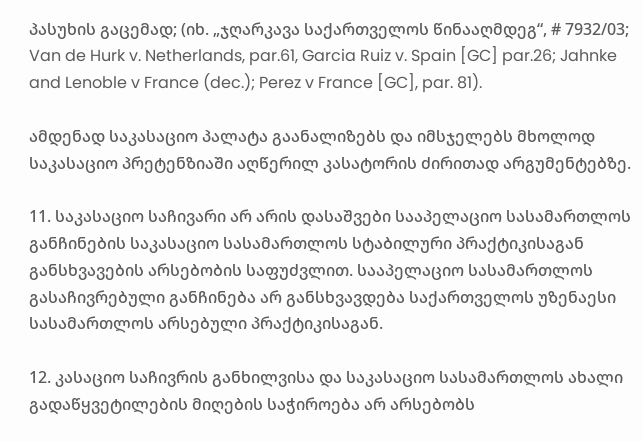პასუხის გაცემად; (იხ. „ჯღარკავა საქართველოს წინააღმდეგ“, # 7932/03; Van de Hurk v. Netherlands, par.61, Garcia Ruiz v. Spain [GC] par.26; Jahnke and Lenoble v France (dec.); Perez v France [GC], par. 81).

ამდენად საკასაციო პალატა გაანალიზებს და იმსჯელებს მხოლოდ საკასაციო პრეტენზიაში აღწერილ კასატორის ძირითად არგუმენტებზე.

11. საკასაციო საჩივარი არ არის დასაშვები სააპელაციო სასამართლოს განჩინების საკასაციო სასამართლოს სტაბილური პრაქტიკისაგან განსხვავების არსებობის საფუძვლით. სააპელაციო სასამართლოს გასაჩივრებული განჩინება არ განსხვავდება საქართველოს უზენაესი სასამართლოს არსებული პრაქტიკისაგან.

12. კასაციო საჩივრის განხილვისა და საკასაციო სასამართლოს ახალი გადაწყვეტილების მიღების საჭიროება არ არსებობს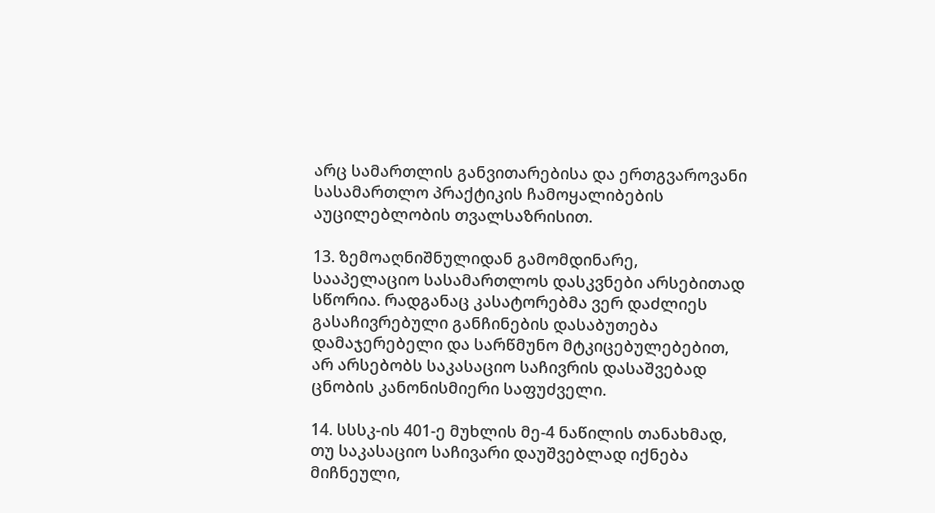არც სამართლის განვითარებისა და ერთგვაროვანი სასამართლო პრაქტიკის ჩამოყალიბების აუცილებლობის თვალსაზრისით.

13. ზემოაღნიშნულიდან გამომდინარე, სააპელაციო სასამართლოს დასკვნები არსებითად სწორია. რადგანაც კასატორებმა ვერ დაძლიეს გასაჩივრებული განჩინების დასაბუთება დამაჯერებელი და სარწმუნო მტკიცებულებებით, არ არსებობს საკასაციო საჩივრის დასაშვებად ცნობის კანონისმიერი საფუძველი.

14. სსსკ-ის 401-ე მუხლის მე-4 ნაწილის თანახმად, თუ საკასაციო საჩივარი დაუშვებლად იქნება მიჩნეული,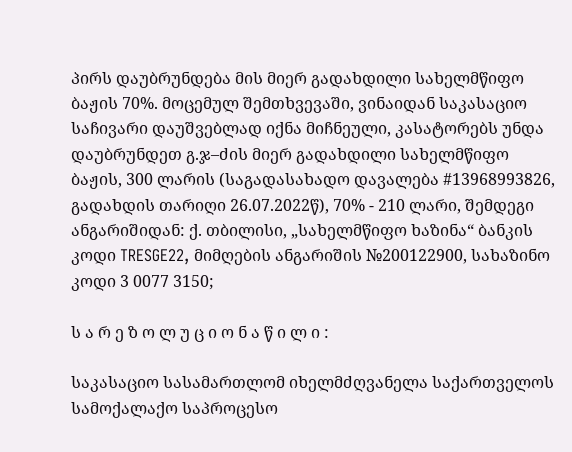პირს დაუბრუნდება მის მიერ გადახდილი სახელმწიფო ბაჟის 70%. მოცემულ შემთხვევაში, ვინაიდან საკასაციო საჩივარი დაუშვებლად იქნა მიჩნეული, კასატორებს უნდა დაუბრუნდეთ გ.ჯ–ძის მიერ გადახდილი სახელმწიფო ბაჟის, 300 ლარის (საგადასახადო დავალება #13968993826, გადახდის თარიღი 26.07.2022წ), 70% - 210 ლარი, შემდეგი ანგარიშიდან: ქ. თბილისი, „სახელმწიფო ხაზინა“ ბანკის კოდი TRESGE22, მიმღების ანგარიშის №200122900, სახაზინო კოდი 3 0077 3150;

ს ა რ ე ზ ო ლ უ ც ი ო ნ ა წ ი ლ ი :

საკასაციო სასამართლომ იხელმძღვანელა საქართველოს სამოქალაქო საპროცესო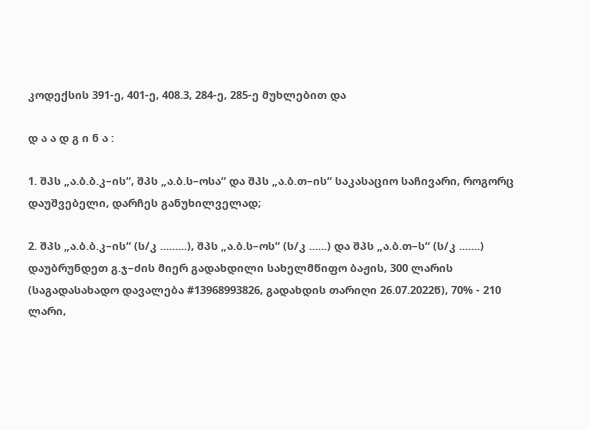კოდექსის 391-ე, 401-ე, 408.3, 284-ე, 285-ე მუხლებით და

დ ა ა დ გ ი ნ ა :

1. შპს „ა.ბ.ბ.კ–ის“, შპს „ა.ბ.ს–ოსა“ და შპს „ა.ბ.თ–ის“ საკასაციო საჩივარი, როგორც დაუშვებელი, დარჩეს განუხილველად;

2. შპს „ა.ბ.ბ.კ–ის“ (ს/კ .........), შპს „ა.ბ.ს–ოს“ (ს/კ ......) და შპს „ა.ბ.თ–ს“ (ს/კ .......) დაუბრუნდეთ გ.ჯ–ძის მიერ გადახდილი სახელმწიფო ბაჟის, 300 ლარის (საგადასახადო დავალება #13968993826, გადახდის თარიღი 26.07.2022წ), 70% - 210 ლარი,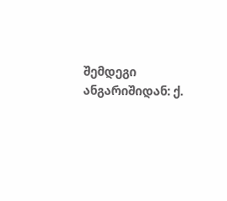შემდეგი ანგარიშიდან: ქ.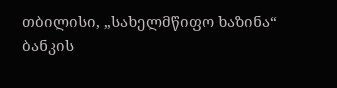თბილისი, „სახელმწიფო ხაზინა“ ბანკის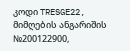კოდი TRESGE22, მიმღების ანგარიშის №200122900,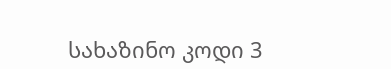სახაზინო კოდი 3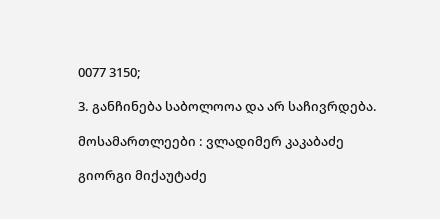0077 3150;

3. განჩინება საბოლოოა და არ საჩივრდება.

მოსამართლეები : ვლადიმერ კაკაბაძე

გიორგი მიქაუტაძე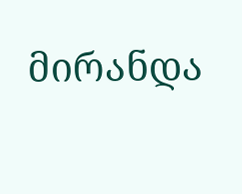მირანდა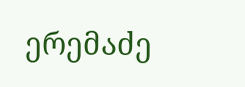ერემაძე